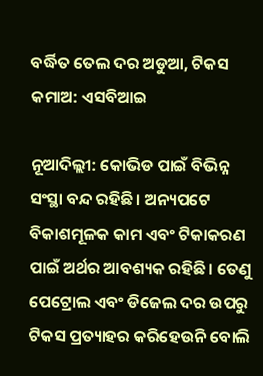ବର୍ଦ୍ଧିତ ତେଲ ଦର ଅଡୁଆ, ଟିକସ କମାଅ: ଏସବିଆଇ

ନୂଆଦିଲ୍ଲୀ: କୋଭିଡ ପାଇଁ ବିଭିନ୍ନ ସଂସ୍ଥା ବନ୍ଦ ରହିଛି। ଅନ୍ୟପଟେ ବିକାଶମୂଳକ କାମ ଏବଂ ଟିକାକରଣ ପାଇଁ ଅର୍ଥର ଆବଶ୍ୟକ ରହିଛି। ତେଣୁ ପେଟ୍ରୋଲ ଏବଂ ଡିଜେଲ ଦର ଉପରୁ ଟିକସ ପ୍ରତ୍ୟାହର କରିହେଉନି ବୋଲି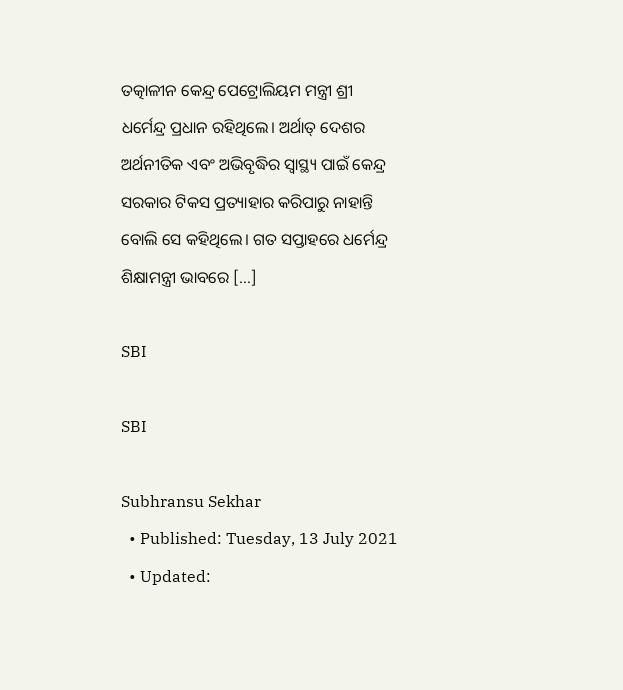ତତ୍କାଳୀନ କେନ୍ଦ୍ର ପେଟ୍ରୋଲିୟମ ମନ୍ତ୍ରୀ ଶ୍ରୀ ଧର୍ମେନ୍ଦ୍ର ପ୍ରଧାନ ରହିଥିଲେ। ଅର୍ଥାତ୍ ଦେଶର ଅର୍ଥନୀତିକ ଏବଂ ଅଭିବୃଦ୍ଧିର ସ୍ୱାସ୍ଥ୍ୟ ପାଇଁ କେନ୍ଦ୍ର ସରକାର ଟିକସ ପ୍ରତ୍ୟାହାର କରିପାରୁ ନାହାନ୍ତି ବୋଲି ସେ କହିଥିଲେ। ଗତ ସପ୍ତାହରେ ଧର୍ମେନ୍ଦ୍ର ଶିକ୍ଷାମନ୍ତ୍ରୀ ଭାବରେ […]

SBI

SBI

Subhransu Sekhar
  • Published: Tuesday, 13 July 2021
  • Updated: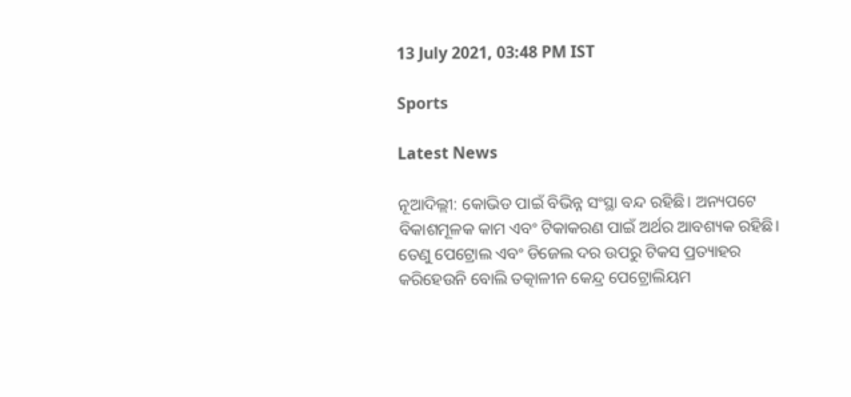13 July 2021, 03:48 PM IST

Sports

Latest News

ନୂଆଦିଲ୍ଲୀ: କୋଭିଡ ପାଇଁ ବିଭିନ୍ନ ସଂସ୍ଥା ବନ୍ଦ ରହିଛି। ଅନ୍ୟପଟେ ବିକାଶମୂଳକ କାମ ଏବଂ ଟିକାକରଣ ପାଇଁ ଅର୍ଥର ଆବଶ୍ୟକ ରହିଛି। ତେଣୁ ପେଟ୍ରୋଲ ଏବଂ ଡିଜେଲ ଦର ଉପରୁ ଟିକସ ପ୍ରତ୍ୟାହର କରିହେଉନି ବୋଲି ତତ୍କାଳୀନ କେନ୍ଦ୍ର ପେଟ୍ରୋଲିୟମ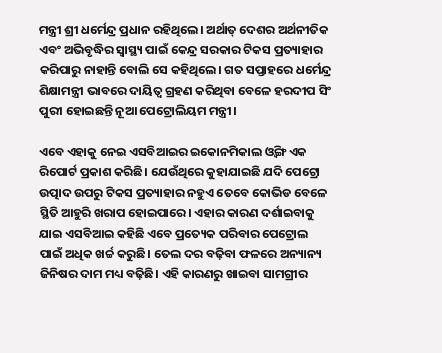ମନ୍ତ୍ରୀ ଶ୍ରୀ ଧର୍ମେନ୍ଦ୍ର ପ୍ରଧାନ ରହିଥିଲେ। ଅର୍ଥାତ୍ ଦେଶର ଅର୍ଥନୀତିକ ଏବଂ ଅଭିବୃଦ୍ଧିର ସ୍ୱାସ୍ଥ୍ୟ ପାଇଁ କେନ୍ଦ୍ର ସରକାର ଟିକସ ପ୍ରତ୍ୟାହାର କରିପାରୁ ନାହାନ୍ତି ବୋଲି ସେ କହିଥିଲେ। ଗତ ସପ୍ତାହରେ ଧର୍ମେନ୍ଦ୍ର ଶିକ୍ଷାମନ୍ତ୍ରୀ ଭାବରେ ଦାୟିତ୍ୱ ଗ୍ରହଣ କରିଥିବା ବେଳେ ହରଦୀପ ସିଂ ପୁରୀ ହୋଇଛନ୍ତି ନୂଆ ପେଟ୍ରୋଲିୟମ ମନ୍ତ୍ରୀ।

ଏବେ ଏହାକୁ ନେଇ ଏସବିଆଇର ଇକୋନମିକାଲ ଓ୍ୱିଙ୍ଗ ଏକ ରିପୋର୍ଟ ପ୍ରକାଶ କରିଛି। ଯେଉଁଥିରେ କୁହାଯାଇଛି ଯଦି ପେଟ୍ରୋ ଉତ୍ପାଦ ଉପରୁ ଟିକସ ପ୍ରତ୍ୟାହାର ନହୁଏ ତେବେ କୋଭିଡ ବେଳେ ସ୍ଥିତି ଆହୁରି ଖରାପ ହୋଇପାରେ। ଏହାର କାରଣ ଦର୍ଶାଇବାକୁ ଯାଇ ଏସବିଆଇ କହିଛି ଏବେ ପ୍ରତ୍ୟେକ ପରିବାର ପେଟ୍ରୋଲ ପାଇଁ ଅଧିକ ଖର୍ଚ୍ଚ କରୁଛି। ତେଲ ଦର ବଢ଼ିବା ଫଳରେ ଅନ୍ୟାନ୍ୟ ଜିନିଷର ଦାମ ମଧ୍ୟ ବଢ଼ିଛି। ଏହି କାରଣରୁ ଖାଇବା ସାମଗ୍ରୀର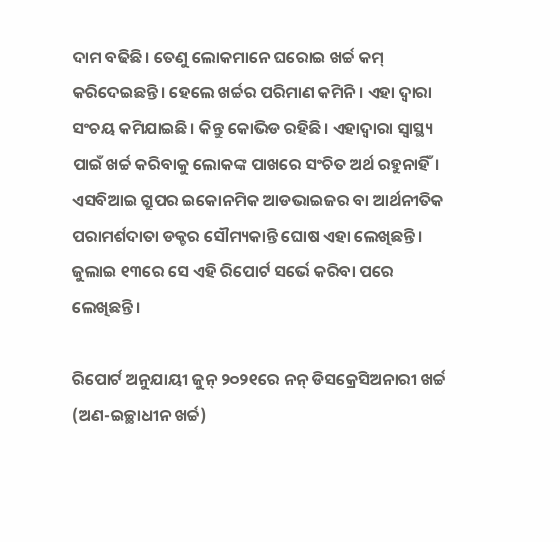ଦାମ ବଢିଛି। ତେଣୁ ଲୋକମାନେ ଘରୋଇ ଖର୍ଚ୍ଚ କମ୍ କରିଦେଇଛନ୍ତି। ହେଲେ ଖର୍ଚ୍ଚର ପରିମାଣ କମିନି। ଏହା ଦ୍ୱାରା ସଂଚୟ କମିଯାଇଛି। କିନ୍ତୁ କୋଭିଡ ରହିଛି। ଏହାଦ୍ୱାରା ସ୍ୱାସ୍ଥ୍ୟ ପାଇଁ ଖର୍ଚ୍ଚ କରିବାକୁ ଲୋକଙ୍କ ପାଖରେ ସଂଚିତ ଅର୍ଥ ରହୁନାହିଁ। ଏସବିଆଇ ଗ୍ରୁପର ଇକୋନମିକ ଆଡଭାଇଜର ବା ଆର୍ଥନୀତିକ ପରାମର୍ଶଦାତା ଡକ୍ଚର ସୌମ୍ୟକାନ୍ତି ଘୋଷ ଏହା ଲେଖିଛନ୍ତି। ଜୁଲାଇ ୧୩ରେ ସେ ଏହି ରିପୋର୍ଟ ସର୍ଭେ କରିବା ପରେ ଲେଖିଛନ୍ତି।

ରିପୋର୍ଟ ଅନୁଯାୟୀ ଜୁନ୍ ୨୦୨୧ରେ ନନ୍ ଡିସକ୍ରେସିଅନାରୀ ଖର୍ଚ୍ଚ (ଅଣ-ଇଚ୍ଛାଧୀନ ଖର୍ଚ୍ଚ)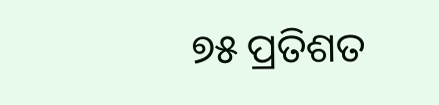୭୫ ପ୍ରତିଶତ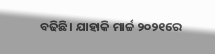ବଢିଛି। ଯାହାକି ମାର୍ଚ୍ଚ ୨୦୨୧ରେ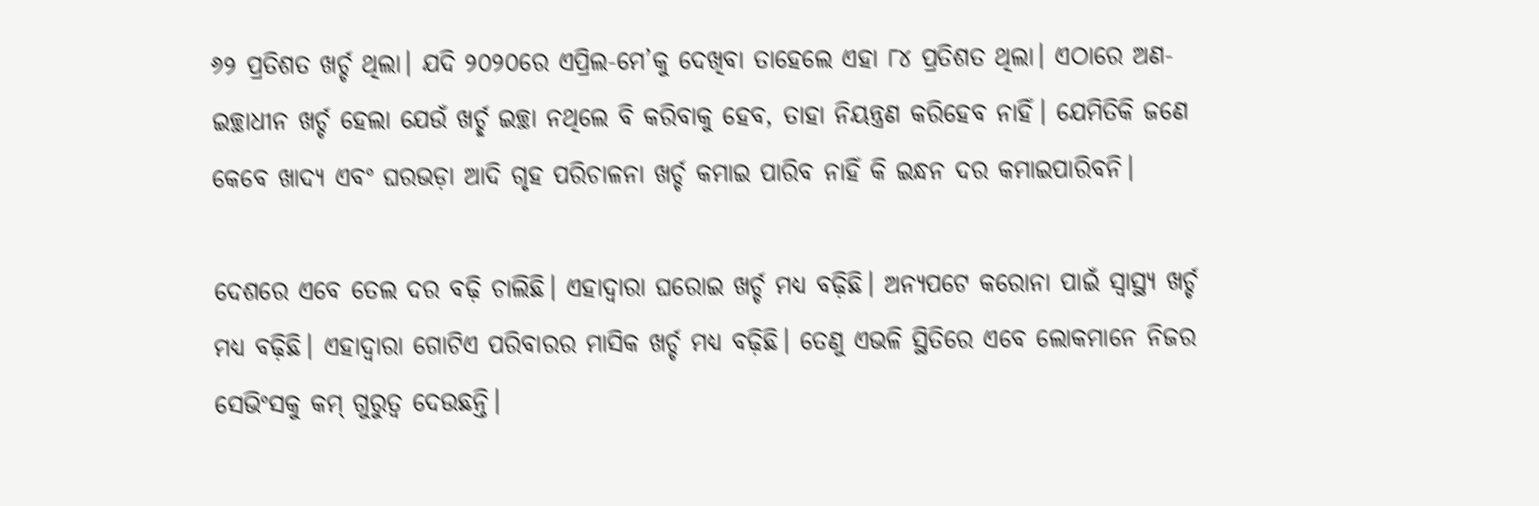୬୨ ପ୍ରତିଶତ ଖର୍ଚ୍ଚ ଥିଲା। ଯଦି ୨୦୨୦ରେ ଏପ୍ରିଲ-ମେ’କୁ ଦେଖିବା ତାହେଲେ ଏହା ୮୪ ପ୍ରତିଶତ ଥିଲା। ଏଠାରେ ଅଣ-ଇଚ୍ଛାଧୀନ ଖର୍ଚ୍ଚ ହେଲା ଯେଉଁ ଖର୍ଚ୍ଛ ଇଚ୍ଛା ନଥିଲେ ବି କରିବାକୁ ହେବ, ତାହା ନିୟନ୍ତ୍ରଣ କରିହେବ ନାହିଁ। ଯେମିତିକି ଜଣେ କେବେ ଖାଦ୍ୟ ଏବଂ ଘରଭଡ଼ା ଆଦି ଗୃହ ପରିଚାଳନା ଖର୍ଚ୍ଚ କମାଇ ପାରିବ ନାହିଁ କି ଇନ୍ଧନ ଦର କମାଇପାରିବନି।

ଦେଶରେ ଏବେ ତେଲ ଦର ବଢ଼ି ଚାଲିଛି। ଏହାଦ୍ୱାରା ଘରୋଇ ଖର୍ଚ୍ଚ ମଧ୍ୟ ବଢ଼ିଛି। ଅନ୍ୟପଟେ କରୋନା ପାଇଁ ସ୍ୱାସ୍ଥ୍ୟ ଖର୍ଚ୍ଚ ମଧ୍ୟ ବଢ଼ିଛି। ଏହାଦ୍ୱାରା ଗୋଟିଏ ପରିବାରର ମାସିକ ଖର୍ଚ୍ଚ ମଧ୍ୟ ବଢ଼ିଛି। ତେଣୁ ଏଭଳି ସ୍ଥିତିରେ ଏବେ ଲୋକମାନେ ନିଜର ସେଭିଂସକୁ କମ୍ ଗୁରୁତ୍ୱ ଦେଉଛନ୍ତି।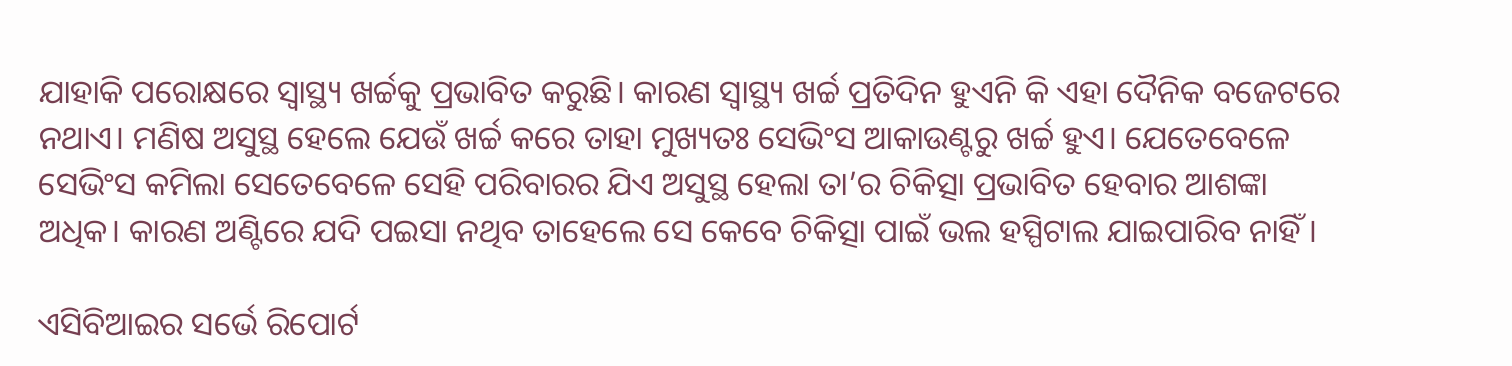ଯାହାକି ପରୋକ୍ଷରେ ସ୍ୱାସ୍ଥ୍ୟ ଖର୍ଚ୍ଚକୁ ପ୍ରଭାବିତ କରୁଛି। କାରଣ ସ୍ୱାସ୍ଥ୍ୟ ଖର୍ଚ୍ଚ ପ୍ରତିଦିନ ହୁଏନି କି ଏହା ଦୈନିକ ବଜେଟରେ ନଥାଏ। ମଣିଷ ଅସୁସ୍ଥ ହେଲେ ଯେଉଁ ଖର୍ଚ୍ଚ କରେ ତାହା ମୁଖ୍ୟତଃ ସେଭିଂସ ଆକାଉଣ୍ଟରୁ ଖର୍ଚ୍ଚ ହୁଏ। ଯେତେବେଳେ ସେଭିଂସ କମିଲା ସେତେବେଳେ ସେହି ପରିବାରର ଯିଏ ଅସୁସ୍ଥ ହେଲା ତା’ର ଚିକିତ୍ସା ପ୍ରଭାବିତ ହେବାର ଆଶଙ୍କା ଅଧିକ। କାରଣ ଅଣ୍ଟିରେ ଯଦି ପଇସା ନଥିବ ତାହେଲେ ସେ କେବେ ଚିକିତ୍ସା ପାଇଁ ଭଲ ହସ୍ପିଟାଲ ଯାଇପାରିବ ନାହିଁ।

ଏସିବିଆଇର ସର୍ଭେ ରିପୋର୍ଟ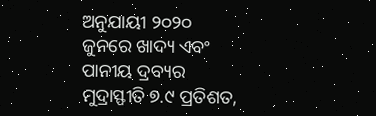ଅନୁଯାୟୀ ୨୦୨୦ ଜୁନରେ ଖାଦ୍ୟ ଏବଂ ପାନୀୟ ଦ୍ରବ୍ୟର ମୁଦ୍ରାସ୍ଫୀତି ୭.୯ ପ୍ରତିଶତ,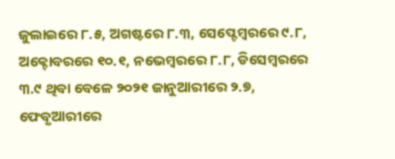ଜୁଲାଇରେ ୮.୫, ଅଗଷ୍ଟରେ ୮.୩, ସେପ୍ଟେମ୍ୱରରେ ୯.୮, ଅକ୍ଟୋବରରେ ୧୦.୧, ନଭେମ୍ୱରରେ ୮.୮, ଡିସେମ୍ୱରରେ ୩.୯ ଥିବା ବେଳେ ୨୦୨୧ ଜାନୁଆରୀରେ ୨.୭, ଫେବୃଆରୀରେ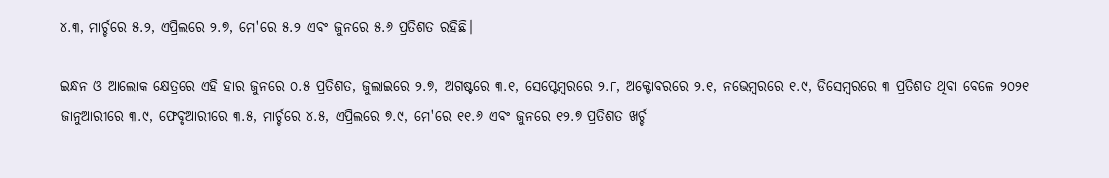୪.୩, ମାର୍ଚ୍ଚରେ ୫.୨, ଏପ୍ରିଲରେ ୨.୭, ମେ'ରେ ୫.୨ ଏବଂ ଜୁନରେ ୫.୬ ପ୍ରତିଶତ ରହିଛି।

ଇନ୍ଧନ ଓ ଆଲୋକ କ୍ଷେତ୍ରରେ ଏହି ହାର ଜୁନରେ ୦.୫ ପ୍ରତିଶତ, ଜୁଲାଇରେ ୨.୭, ଅଗଷ୍ଟରେ ୩.୧, ସେପ୍ଟେମ୍ୱରରେ ୨.୮, ଅକ୍ଟୋବରରେ ୨.୧, ନଭେମ୍ୱରରେ ୧.୯, ଡିସେମ୍ୱରରେ ୩ ପ୍ରତିଶତ ଥିବା ବେଳେ ୨୦୨୧ ଜାନୁଆରୀରେ ୩.୯, ଫେବୃଆରୀରେ ୩.୫, ମାର୍ଚ୍ଚରେ ୪.୫, ଏପ୍ରିଲରେ ୭.୯, ମେ'ରେ ୧୧.୬ ଏବଂ ଜୁନରେ ୧୨.୭ ପ୍ରତିଶତ ଖର୍ଚ୍ଚ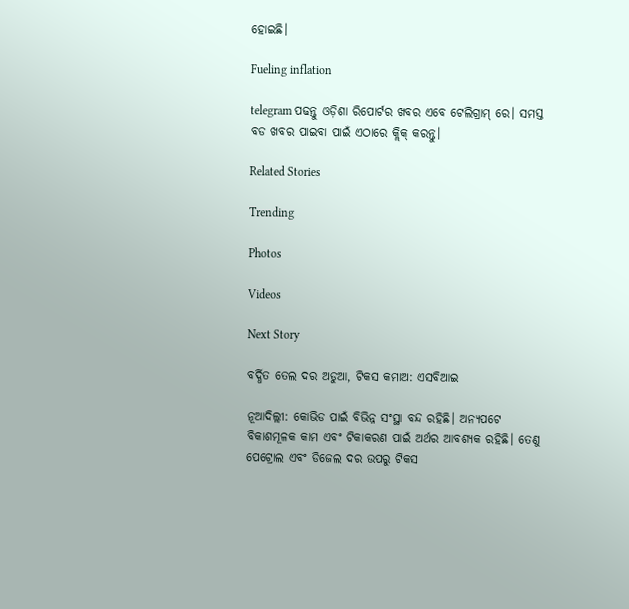ହୋଇଛି।

Fueling inflation

telegram ପଢନ୍ତୁ ଓଡ଼ିଶା ରିପୋର୍ଟର ଖବର ଏବେ ଟେଲିଗ୍ରାମ୍ ରେ। ସମସ୍ତ ବଡ ଖବର ପାଇବା ପାଇଁ ଏଠାରେ କ୍ଲିକ୍ କରନ୍ତୁ।

Related Stories

Trending

Photos

Videos

Next Story

ବର୍ଦ୍ଧିତ ତେଲ ଦର ଅଡୁଆ, ଟିକସ କମାଅ: ଏସବିଆଇ

ନୂଆଦିଲ୍ଲୀ: କୋଭିଡ ପାଇଁ ବିଭିନ୍ନ ସଂସ୍ଥା ବନ୍ଦ ରହିଛି। ଅନ୍ୟପଟେ ବିକାଶମୂଳକ କାମ ଏବଂ ଟିକାକରଣ ପାଇଁ ଅର୍ଥର ଆବଶ୍ୟକ ରହିଛି। ତେଣୁ ପେଟ୍ରୋଲ ଏବଂ ଡିଜେଲ ଦର ଉପରୁ ଟିକସ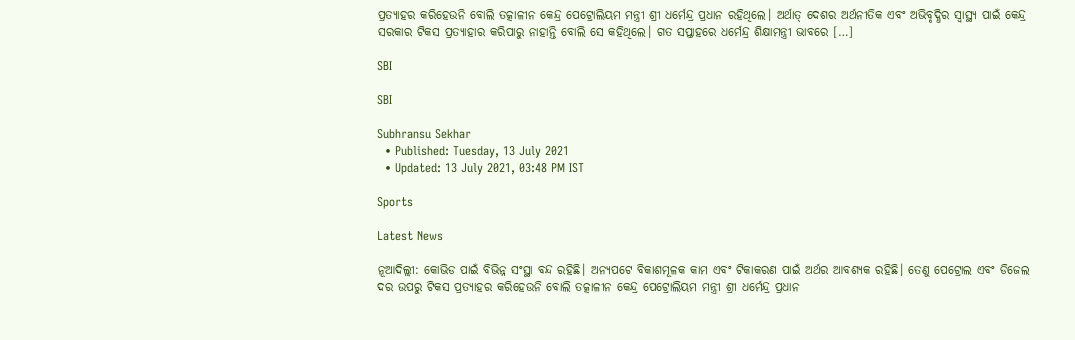ପ୍ରତ୍ୟାହର କରିହେଉନି ବୋଲି ତତ୍କାଳୀନ କେନ୍ଦ୍ର ପେଟ୍ରୋଲିୟମ ମନ୍ତ୍ରୀ ଶ୍ରୀ ଧର୍ମେନ୍ଦ୍ର ପ୍ରଧାନ ରହିଥିଲେ। ଅର୍ଥାତ୍ ଦେଶର ଅର୍ଥନୀତିକ ଏବଂ ଅଭିବୃଦ୍ଧିର ସ୍ୱାସ୍ଥ୍ୟ ପାଇଁ କେନ୍ଦ୍ର ସରକାର ଟିକସ ପ୍ରତ୍ୟାହାର କରିପାରୁ ନାହାନ୍ତି ବୋଲି ସେ କହିଥିଲେ। ଗତ ସପ୍ତାହରେ ଧର୍ମେନ୍ଦ୍ର ଶିକ୍ଷାମନ୍ତ୍ରୀ ଭାବରେ […]

SBI

SBI

Subhransu Sekhar
  • Published: Tuesday, 13 July 2021
  • Updated: 13 July 2021, 03:48 PM IST

Sports

Latest News

ନୂଆଦିଲ୍ଲୀ: କୋଭିଡ ପାଇଁ ବିଭିନ୍ନ ସଂସ୍ଥା ବନ୍ଦ ରହିଛି। ଅନ୍ୟପଟେ ବିକାଶମୂଳକ କାମ ଏବଂ ଟିକାକରଣ ପାଇଁ ଅର୍ଥର ଆବଶ୍ୟକ ରହିଛି। ତେଣୁ ପେଟ୍ରୋଲ ଏବଂ ଡିଜେଲ ଦର ଉପରୁ ଟିକସ ପ୍ରତ୍ୟାହର କରିହେଉନି ବୋଲି ତତ୍କାଳୀନ କେନ୍ଦ୍ର ପେଟ୍ରୋଲିୟମ ମନ୍ତ୍ରୀ ଶ୍ରୀ ଧର୍ମେନ୍ଦ୍ର ପ୍ରଧାନ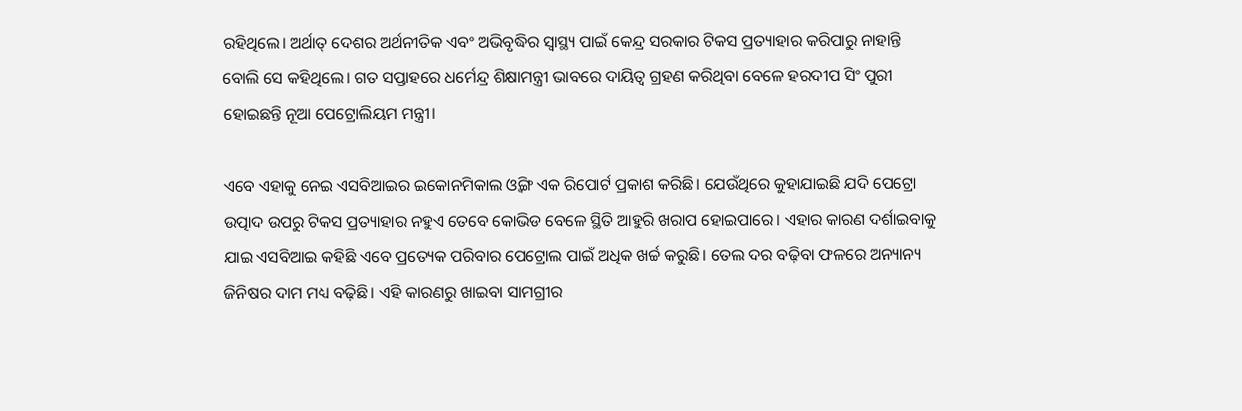ରହିଥିଲେ। ଅର୍ଥାତ୍ ଦେଶର ଅର୍ଥନୀତିକ ଏବଂ ଅଭିବୃଦ୍ଧିର ସ୍ୱାସ୍ଥ୍ୟ ପାଇଁ କେନ୍ଦ୍ର ସରକାର ଟିକସ ପ୍ରତ୍ୟାହାର କରିପାରୁ ନାହାନ୍ତି ବୋଲି ସେ କହିଥିଲେ। ଗତ ସପ୍ତାହରେ ଧର୍ମେନ୍ଦ୍ର ଶିକ୍ଷାମନ୍ତ୍ରୀ ଭାବରେ ଦାୟିତ୍ୱ ଗ୍ରହଣ କରିଥିବା ବେଳେ ହରଦୀପ ସିଂ ପୁରୀ ହୋଇଛନ୍ତି ନୂଆ ପେଟ୍ରୋଲିୟମ ମନ୍ତ୍ରୀ।

ଏବେ ଏହାକୁ ନେଇ ଏସବିଆଇର ଇକୋନମିକାଲ ଓ୍ୱିଙ୍ଗ ଏକ ରିପୋର୍ଟ ପ୍ରକାଶ କରିଛି। ଯେଉଁଥିରେ କୁହାଯାଇଛି ଯଦି ପେଟ୍ରୋ ଉତ୍ପାଦ ଉପରୁ ଟିକସ ପ୍ରତ୍ୟାହାର ନହୁଏ ତେବେ କୋଭିଡ ବେଳେ ସ୍ଥିତି ଆହୁରି ଖରାପ ହୋଇପାରେ। ଏହାର କାରଣ ଦର୍ଶାଇବାକୁ ଯାଇ ଏସବିଆଇ କହିଛି ଏବେ ପ୍ରତ୍ୟେକ ପରିବାର ପେଟ୍ରୋଲ ପାଇଁ ଅଧିକ ଖର୍ଚ୍ଚ କରୁଛି। ତେଲ ଦର ବଢ଼ିବା ଫଳରେ ଅନ୍ୟାନ୍ୟ ଜିନିଷର ଦାମ ମଧ୍ୟ ବଢ଼ିଛି। ଏହି କାରଣରୁ ଖାଇବା ସାମଗ୍ରୀର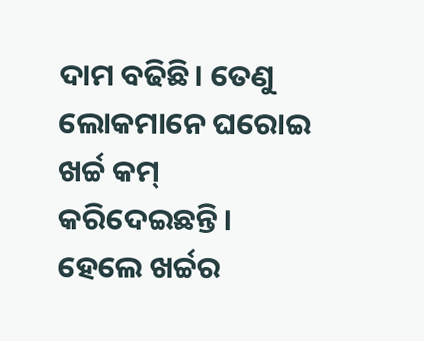ଦାମ ବଢିଛି। ତେଣୁ ଲୋକମାନେ ଘରୋଇ ଖର୍ଚ୍ଚ କମ୍ କରିଦେଇଛନ୍ତି। ହେଲେ ଖର୍ଚ୍ଚର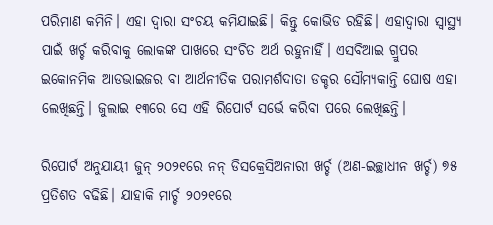ପରିମାଣ କମିନି। ଏହା ଦ୍ୱାରା ସଂଚୟ କମିଯାଇଛି। କିନ୍ତୁ କୋଭିଡ ରହିଛି। ଏହାଦ୍ୱାରା ସ୍ୱାସ୍ଥ୍ୟ ପାଇଁ ଖର୍ଚ୍ଚ କରିବାକୁ ଲୋକଙ୍କ ପାଖରେ ସଂଚିତ ଅର୍ଥ ରହୁନାହିଁ। ଏସବିଆଇ ଗ୍ରୁପର ଇକୋନମିକ ଆଡଭାଇଜର ବା ଆର୍ଥନୀତିକ ପରାମର୍ଶଦାତା ଡକ୍ଚର ସୌମ୍ୟକାନ୍ତି ଘୋଷ ଏହା ଲେଖିଛନ୍ତି। ଜୁଲାଇ ୧୩ରେ ସେ ଏହି ରିପୋର୍ଟ ସର୍ଭେ କରିବା ପରେ ଲେଖିଛନ୍ତି।

ରିପୋର୍ଟ ଅନୁଯାୟୀ ଜୁନ୍ ୨୦୨୧ରେ ନନ୍ ଡିସକ୍ରେସିଅନାରୀ ଖର୍ଚ୍ଚ (ଅଣ-ଇଚ୍ଛାଧୀନ ଖର୍ଚ୍ଚ) ୭୫ ପ୍ରତିଶତ ବଢିଛି। ଯାହାକି ମାର୍ଚ୍ଚ ୨୦୨୧ରେ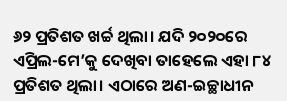୬୨ ପ୍ରତିଶତ ଖର୍ଚ୍ଚ ଥିଲା। ଯଦି ୨୦୨୦ରେ ଏପ୍ରିଲ-ମେ’କୁ ଦେଖିବା ତାହେଲେ ଏହା ୮୪ ପ୍ରତିଶତ ଥିଲା। ଏଠାରେ ଅଣ-ଇଚ୍ଛାଧୀନ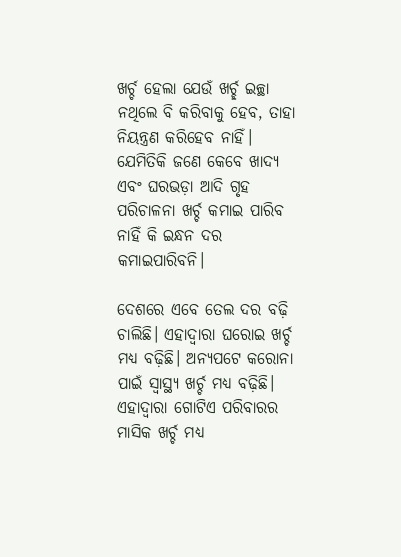ଖର୍ଚ୍ଚ ହେଲା ଯେଉଁ ଖର୍ଚ୍ଛ ଇଚ୍ଛା ନଥିଲେ ବି କରିବାକୁ ହେବ, ତାହା ନିୟନ୍ତ୍ରଣ କରିହେବ ନାହିଁ। ଯେମିତିକି ଜଣେ କେବେ ଖାଦ୍ୟ ଏବଂ ଘରଭଡ଼ା ଆଦି ଗୃହ ପରିଚାଳନା ଖର୍ଚ୍ଚ କମାଇ ପାରିବ ନାହିଁ କି ଇନ୍ଧନ ଦର କମାଇପାରିବନି।

ଦେଶରେ ଏବେ ତେଲ ଦର ବଢ଼ି ଚାଲିଛି। ଏହାଦ୍ୱାରା ଘରୋଇ ଖର୍ଚ୍ଚ ମଧ୍ୟ ବଢ଼ିଛି। ଅନ୍ୟପଟେ କରୋନା ପାଇଁ ସ୍ୱାସ୍ଥ୍ୟ ଖର୍ଚ୍ଚ ମଧ୍ୟ ବଢ଼ିଛି। ଏହାଦ୍ୱାରା ଗୋଟିଏ ପରିବାରର ମାସିକ ଖର୍ଚ୍ଚ ମଧ୍ୟ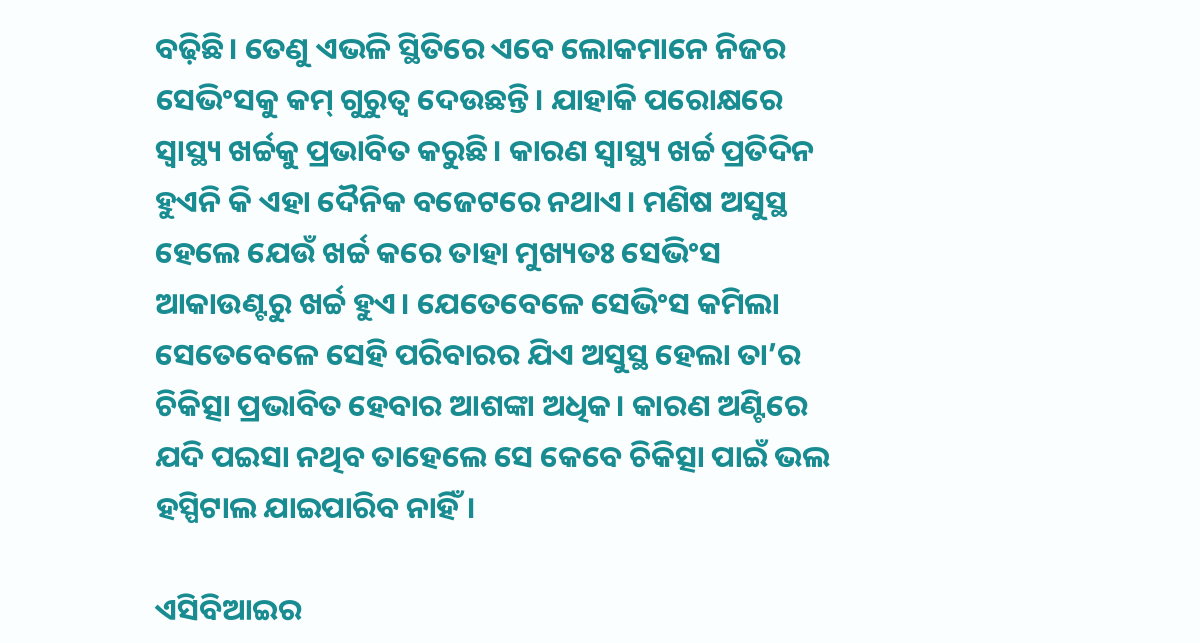ବଢ଼ିଛି। ତେଣୁ ଏଭଳି ସ୍ଥିତିରେ ଏବେ ଲୋକମାନେ ନିଜର ସେଭିଂସକୁ କମ୍ ଗୁରୁତ୍ୱ ଦେଉଛନ୍ତି। ଯାହାକି ପରୋକ୍ଷରେ ସ୍ୱାସ୍ଥ୍ୟ ଖର୍ଚ୍ଚକୁ ପ୍ରଭାବିତ କରୁଛି। କାରଣ ସ୍ୱାସ୍ଥ୍ୟ ଖର୍ଚ୍ଚ ପ୍ରତିଦିନ ହୁଏନି କି ଏହା ଦୈନିକ ବଜେଟରେ ନଥାଏ। ମଣିଷ ଅସୁସ୍ଥ ହେଲେ ଯେଉଁ ଖର୍ଚ୍ଚ କରେ ତାହା ମୁଖ୍ୟତଃ ସେଭିଂସ ଆକାଉଣ୍ଟରୁ ଖର୍ଚ୍ଚ ହୁଏ। ଯେତେବେଳେ ସେଭିଂସ କମିଲା ସେତେବେଳେ ସେହି ପରିବାରର ଯିଏ ଅସୁସ୍ଥ ହେଲା ତା’ର ଚିକିତ୍ସା ପ୍ରଭାବିତ ହେବାର ଆଶଙ୍କା ଅଧିକ। କାରଣ ଅଣ୍ଟିରେ ଯଦି ପଇସା ନଥିବ ତାହେଲେ ସେ କେବେ ଚିକିତ୍ସା ପାଇଁ ଭଲ ହସ୍ପିଟାଲ ଯାଇପାରିବ ନାହିଁ।

ଏସିବିଆଇର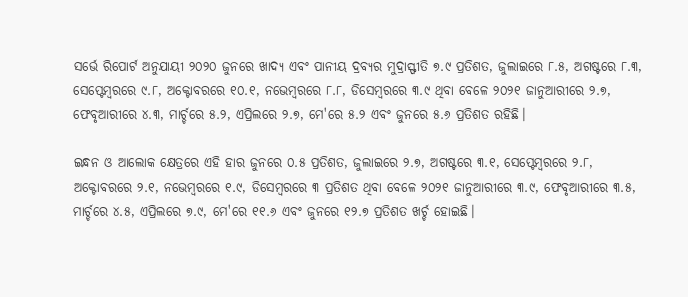ସର୍ଭେ ରିପୋର୍ଟ ଅନୁଯାୟୀ ୨୦୨୦ ଜୁନରେ ଖାଦ୍ୟ ଏବଂ ପାନୀୟ ଦ୍ରବ୍ୟର ମୁଦ୍ରାସ୍ଫୀତି ୭.୯ ପ୍ରତିଶତ, ଜୁଲାଇରେ ୮.୫, ଅଗଷ୍ଟରେ ୮.୩, ସେପ୍ଟେମ୍ୱରରେ ୯.୮, ଅକ୍ଟୋବରରେ ୧୦.୧, ନଭେମ୍ୱରରେ ୮.୮, ଡିସେମ୍ୱରରେ ୩.୯ ଥିବା ବେଳେ ୨୦୨୧ ଜାନୁଆରୀରେ ୨.୭, ଫେବୃଆରୀରେ ୪.୩, ମାର୍ଚ୍ଚରେ ୫.୨, ଏପ୍ରିଲରେ ୨.୭, ମେ'ରେ ୫.୨ ଏବଂ ଜୁନରେ ୫.୬ ପ୍ରତିଶତ ରହିଛି।

ଇନ୍ଧନ ଓ ଆଲୋକ କ୍ଷେତ୍ରରେ ଏହି ହାର ଜୁନରେ ୦.୫ ପ୍ରତିଶତ, ଜୁଲାଇରେ ୨.୭, ଅଗଷ୍ଟରେ ୩.୧, ସେପ୍ଟେମ୍ୱରରେ ୨.୮, ଅକ୍ଟୋବରରେ ୨.୧, ନଭେମ୍ୱରରେ ୧.୯, ଡିସେମ୍ୱରରେ ୩ ପ୍ରତିଶତ ଥିବା ବେଳେ ୨୦୨୧ ଜାନୁଆରୀରେ ୩.୯, ଫେବୃଆରୀରେ ୩.୫, ମାର୍ଚ୍ଚରେ ୪.୫, ଏପ୍ରିଲରେ ୭.୯, ମେ'ରେ ୧୧.୬ ଏବଂ ଜୁନରେ ୧୨.୭ ପ୍ରତିଶତ ଖର୍ଚ୍ଚ ହୋଇଛି।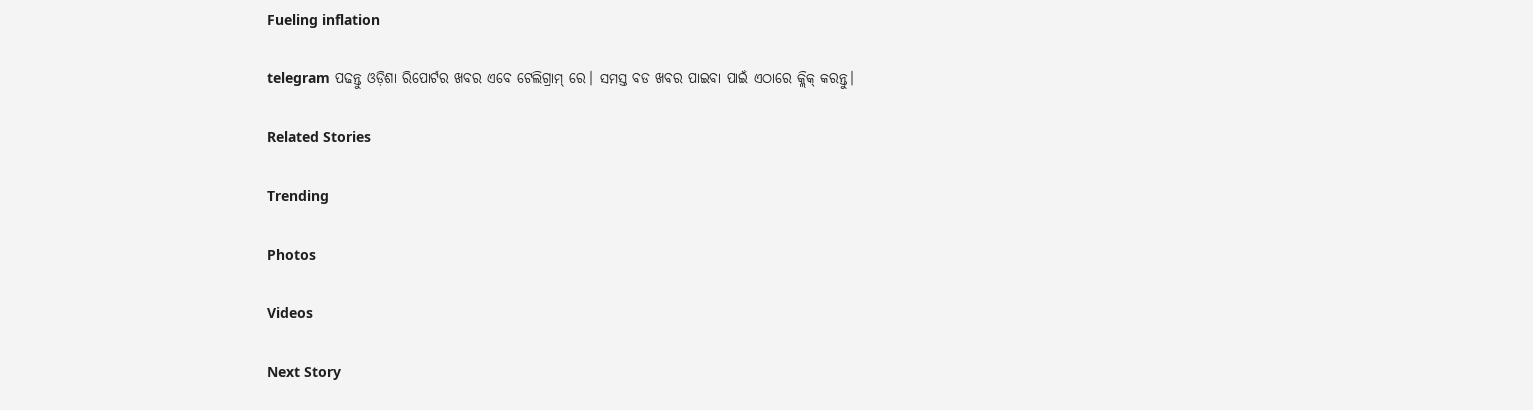Fueling inflation

telegram ପଢନ୍ତୁ ଓଡ଼ିଶା ରିପୋର୍ଟର ଖବର ଏବେ ଟେଲିଗ୍ରାମ୍ ରେ। ସମସ୍ତ ବଡ ଖବର ପାଇବା ପାଇଁ ଏଠାରେ କ୍ଲିକ୍ କରନ୍ତୁ।

Related Stories

Trending

Photos

Videos

Next Story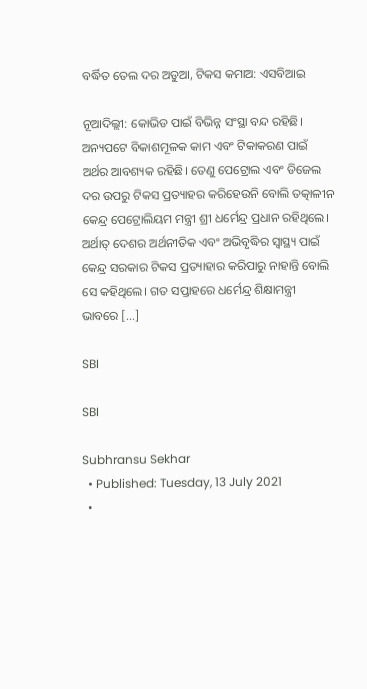ବର୍ଦ୍ଧିତ ତେଲ ଦର ଅଡୁଆ, ଟିକସ କମାଅ: ଏସବିଆଇ

ନୂଆଦିଲ୍ଲୀ: କୋଭିଡ ପାଇଁ ବିଭିନ୍ନ ସଂସ୍ଥା ବନ୍ଦ ରହିଛି। ଅନ୍ୟପଟେ ବିକାଶମୂଳକ କାମ ଏବଂ ଟିକାକରଣ ପାଇଁ ଅର୍ଥର ଆବଶ୍ୟକ ରହିଛି। ତେଣୁ ପେଟ୍ରୋଲ ଏବଂ ଡିଜେଲ ଦର ଉପରୁ ଟିକସ ପ୍ରତ୍ୟାହର କରିହେଉନି ବୋଲି ତତ୍କାଳୀନ କେନ୍ଦ୍ର ପେଟ୍ରୋଲିୟମ ମନ୍ତ୍ରୀ ଶ୍ରୀ ଧର୍ମେନ୍ଦ୍ର ପ୍ରଧାନ ରହିଥିଲେ। ଅର୍ଥାତ୍ ଦେଶର ଅର୍ଥନୀତିକ ଏବଂ ଅଭିବୃଦ୍ଧିର ସ୍ୱାସ୍ଥ୍ୟ ପାଇଁ କେନ୍ଦ୍ର ସରକାର ଟିକସ ପ୍ରତ୍ୟାହାର କରିପାରୁ ନାହାନ୍ତି ବୋଲି ସେ କହିଥିଲେ। ଗତ ସପ୍ତାହରେ ଧର୍ମେନ୍ଦ୍ର ଶିକ୍ଷାମନ୍ତ୍ରୀ ଭାବରେ […]

SBI

SBI

Subhransu Sekhar
  • Published: Tuesday, 13 July 2021
  •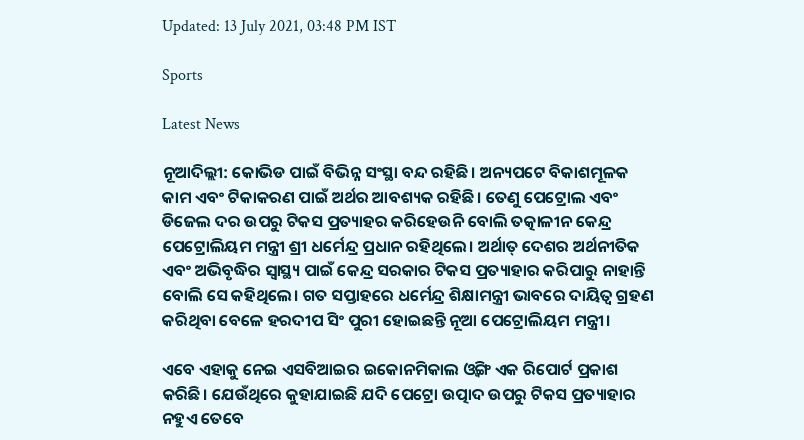Updated: 13 July 2021, 03:48 PM IST

Sports

Latest News

ନୂଆଦିଲ୍ଲୀ: କୋଭିଡ ପାଇଁ ବିଭିନ୍ନ ସଂସ୍ଥା ବନ୍ଦ ରହିଛି। ଅନ୍ୟପଟେ ବିକାଶମୂଳକ କାମ ଏବଂ ଟିକାକରଣ ପାଇଁ ଅର୍ଥର ଆବଶ୍ୟକ ରହିଛି। ତେଣୁ ପେଟ୍ରୋଲ ଏବଂ ଡିଜେଲ ଦର ଉପରୁ ଟିକସ ପ୍ରତ୍ୟାହର କରିହେଉନି ବୋଲି ତତ୍କାଳୀନ କେନ୍ଦ୍ର ପେଟ୍ରୋଲିୟମ ମନ୍ତ୍ରୀ ଶ୍ରୀ ଧର୍ମେନ୍ଦ୍ର ପ୍ରଧାନ ରହିଥିଲେ। ଅର୍ଥାତ୍ ଦେଶର ଅର୍ଥନୀତିକ ଏବଂ ଅଭିବୃଦ୍ଧିର ସ୍ୱାସ୍ଥ୍ୟ ପାଇଁ କେନ୍ଦ୍ର ସରକାର ଟିକସ ପ୍ରତ୍ୟାହାର କରିପାରୁ ନାହାନ୍ତି ବୋଲି ସେ କହିଥିଲେ। ଗତ ସପ୍ତାହରେ ଧର୍ମେନ୍ଦ୍ର ଶିକ୍ଷାମନ୍ତ୍ରୀ ଭାବରେ ଦାୟିତ୍ୱ ଗ୍ରହଣ କରିଥିବା ବେଳେ ହରଦୀପ ସିଂ ପୁରୀ ହୋଇଛନ୍ତି ନୂଆ ପେଟ୍ରୋଲିୟମ ମନ୍ତ୍ରୀ।

ଏବେ ଏହାକୁ ନେଇ ଏସବିଆଇର ଇକୋନମିକାଲ ଓ୍ୱିଙ୍ଗ ଏକ ରିପୋର୍ଟ ପ୍ରକାଶ କରିଛି। ଯେଉଁଥିରେ କୁହାଯାଇଛି ଯଦି ପେଟ୍ରୋ ଉତ୍ପାଦ ଉପରୁ ଟିକସ ପ୍ରତ୍ୟାହାର ନହୁଏ ତେବେ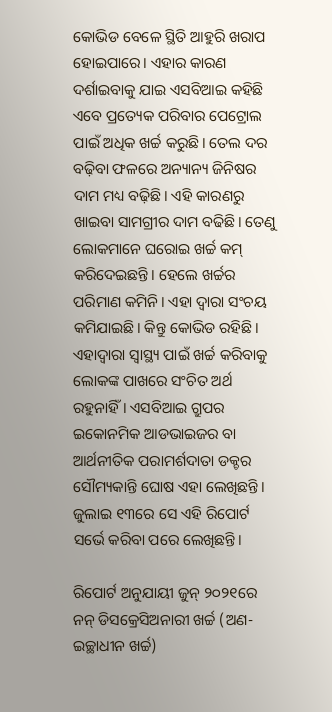କୋଭିଡ ବେଳେ ସ୍ଥିତି ଆହୁରି ଖରାପ ହୋଇପାରେ। ଏହାର କାରଣ ଦର୍ଶାଇବାକୁ ଯାଇ ଏସବିଆଇ କହିଛି ଏବେ ପ୍ରତ୍ୟେକ ପରିବାର ପେଟ୍ରୋଲ ପାଇଁ ଅଧିକ ଖର୍ଚ୍ଚ କରୁଛି। ତେଲ ଦର ବଢ଼ିବା ଫଳରେ ଅନ୍ୟାନ୍ୟ ଜିନିଷର ଦାମ ମଧ୍ୟ ବଢ଼ିଛି। ଏହି କାରଣରୁ ଖାଇବା ସାମଗ୍ରୀର ଦାମ ବଢିଛି। ତେଣୁ ଲୋକମାନେ ଘରୋଇ ଖର୍ଚ୍ଚ କମ୍ କରିଦେଇଛନ୍ତି। ହେଲେ ଖର୍ଚ୍ଚର ପରିମାଣ କମିନି। ଏହା ଦ୍ୱାରା ସଂଚୟ କମିଯାଇଛି। କିନ୍ତୁ କୋଭିଡ ରହିଛି। ଏହାଦ୍ୱାରା ସ୍ୱାସ୍ଥ୍ୟ ପାଇଁ ଖର୍ଚ୍ଚ କରିବାକୁ ଲୋକଙ୍କ ପାଖରେ ସଂଚିତ ଅର୍ଥ ରହୁନାହିଁ। ଏସବିଆଇ ଗ୍ରୁପର ଇକୋନମିକ ଆଡଭାଇଜର ବା ଆର୍ଥନୀତିକ ପରାମର୍ଶଦାତା ଡକ୍ଚର ସୌମ୍ୟକାନ୍ତି ଘୋଷ ଏହା ଲେଖିଛନ୍ତି। ଜୁଲାଇ ୧୩ରେ ସେ ଏହି ରିପୋର୍ଟ ସର୍ଭେ କରିବା ପରେ ଲେଖିଛନ୍ତି।

ରିପୋର୍ଟ ଅନୁଯାୟୀ ଜୁନ୍ ୨୦୨୧ରେ ନନ୍ ଡିସକ୍ରେସିଅନାରୀ ଖର୍ଚ୍ଚ (ଅଣ-ଇଚ୍ଛାଧୀନ ଖର୍ଚ୍ଚ)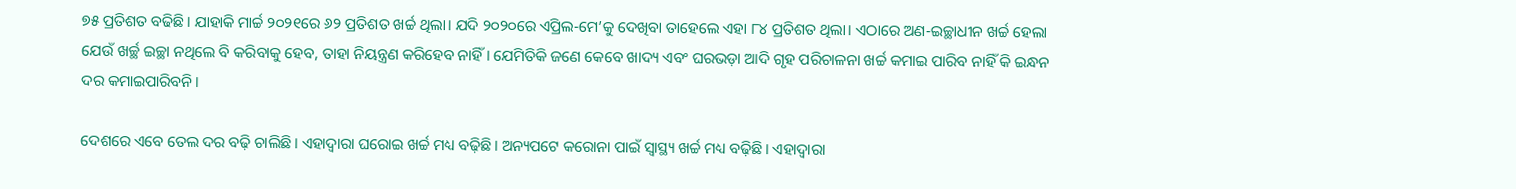୭୫ ପ୍ରତିଶତ ବଢିଛି। ଯାହାକି ମାର୍ଚ୍ଚ ୨୦୨୧ରେ ୬୨ ପ୍ରତିଶତ ଖର୍ଚ୍ଚ ଥିଲା। ଯଦି ୨୦୨୦ରେ ଏପ୍ରିଲ-ମେ’କୁ ଦେଖିବା ତାହେଲେ ଏହା ୮୪ ପ୍ରତିଶତ ଥିଲା। ଏଠାରେ ଅଣ-ଇଚ୍ଛାଧୀନ ଖର୍ଚ୍ଚ ହେଲା ଯେଉଁ ଖର୍ଚ୍ଛ ଇଚ୍ଛା ନଥିଲେ ବି କରିବାକୁ ହେବ, ତାହା ନିୟନ୍ତ୍ରଣ କରିହେବ ନାହିଁ। ଯେମିତିକି ଜଣେ କେବେ ଖାଦ୍ୟ ଏବଂ ଘରଭଡ଼ା ଆଦି ଗୃହ ପରିଚାଳନା ଖର୍ଚ୍ଚ କମାଇ ପାରିବ ନାହିଁ କି ଇନ୍ଧନ ଦର କମାଇପାରିବନି।

ଦେଶରେ ଏବେ ତେଲ ଦର ବଢ଼ି ଚାଲିଛି। ଏହାଦ୍ୱାରା ଘରୋଇ ଖର୍ଚ୍ଚ ମଧ୍ୟ ବଢ଼ିଛି। ଅନ୍ୟପଟେ କରୋନା ପାଇଁ ସ୍ୱାସ୍ଥ୍ୟ ଖର୍ଚ୍ଚ ମଧ୍ୟ ବଢ଼ିଛି। ଏହାଦ୍ୱାରା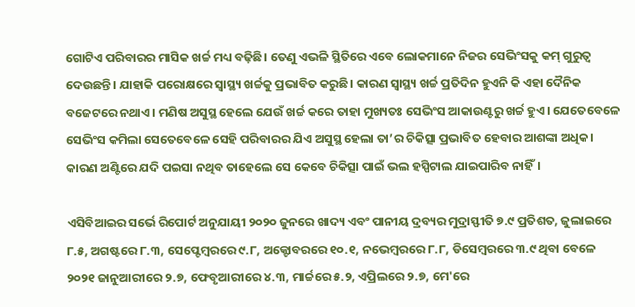ଗୋଟିଏ ପରିବାରର ମାସିକ ଖର୍ଚ୍ଚ ମଧ୍ୟ ବଢ଼ିଛି। ତେଣୁ ଏଭଳି ସ୍ଥିତିରେ ଏବେ ଲୋକମାନେ ନିଜର ସେଭିଂସକୁ କମ୍ ଗୁରୁତ୍ୱ ଦେଉଛନ୍ତି। ଯାହାକି ପରୋକ୍ଷରେ ସ୍ୱାସ୍ଥ୍ୟ ଖର୍ଚ୍ଚକୁ ପ୍ରଭାବିତ କରୁଛି। କାରଣ ସ୍ୱାସ୍ଥ୍ୟ ଖର୍ଚ୍ଚ ପ୍ରତିଦିନ ହୁଏନି କି ଏହା ଦୈନିକ ବଜେଟରେ ନଥାଏ। ମଣିଷ ଅସୁସ୍ଥ ହେଲେ ଯେଉଁ ଖର୍ଚ୍ଚ କରେ ତାହା ମୁଖ୍ୟତଃ ସେଭିଂସ ଆକାଉଣ୍ଟରୁ ଖର୍ଚ୍ଚ ହୁଏ। ଯେତେବେଳେ ସେଭିଂସ କମିଲା ସେତେବେଳେ ସେହି ପରିବାରର ଯିଏ ଅସୁସ୍ଥ ହେଲା ତା’ର ଚିକିତ୍ସା ପ୍ରଭାବିତ ହେବାର ଆଶଙ୍କା ଅଧିକ। କାରଣ ଅଣ୍ଟିରେ ଯଦି ପଇସା ନଥିବ ତାହେଲେ ସେ କେବେ ଚିକିତ୍ସା ପାଇଁ ଭଲ ହସ୍ପିଟାଲ ଯାଇପାରିବ ନାହିଁ।

ଏସିବିଆଇର ସର୍ଭେ ରିପୋର୍ଟ ଅନୁଯାୟୀ ୨୦୨୦ ଜୁନରେ ଖାଦ୍ୟ ଏବଂ ପାନୀୟ ଦ୍ରବ୍ୟର ମୁଦ୍ରାସ୍ଫୀତି ୭.୯ ପ୍ରତିଶତ, ଜୁଲାଇରେ ୮.୫, ଅଗଷ୍ଟରେ ୮.୩, ସେପ୍ଟେମ୍ୱରରେ ୯.୮, ଅକ୍ଟୋବରରେ ୧୦.୧, ନଭେମ୍ୱରରେ ୮.୮, ଡିସେମ୍ୱରରେ ୩.୯ ଥିବା ବେଳେ ୨୦୨୧ ଜାନୁଆରୀରେ ୨.୭, ଫେବୃଆରୀରେ ୪.୩, ମାର୍ଚ୍ଚରେ ୫.୨, ଏପ୍ରିଲରେ ୨.୭, ମେ'ରେ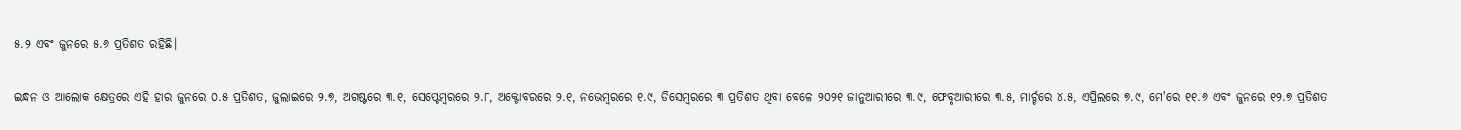୫.୨ ଏବଂ ଜୁନରେ ୫.୬ ପ୍ରତିଶତ ରହିଛି।

ଇନ୍ଧନ ଓ ଆଲୋକ କ୍ଷେତ୍ରରେ ଏହି ହାର ଜୁନରେ ୦.୫ ପ୍ରତିଶତ, ଜୁଲାଇରେ ୨.୭, ଅଗଷ୍ଟରେ ୩.୧, ସେପ୍ଟେମ୍ୱରରେ ୨.୮, ଅକ୍ଟୋବରରେ ୨.୧, ନଭେମ୍ୱରରେ ୧.୯, ଡିସେମ୍ୱରରେ ୩ ପ୍ରତିଶତ ଥିବା ବେଳେ ୨୦୨୧ ଜାନୁଆରୀରେ ୩.୯, ଫେବୃଆରୀରେ ୩.୫, ମାର୍ଚ୍ଚରେ ୪.୫, ଏପ୍ରିଲରେ ୭.୯, ମେ'ରେ ୧୧.୬ ଏବଂ ଜୁନରେ ୧୨.୭ ପ୍ରତିଶତ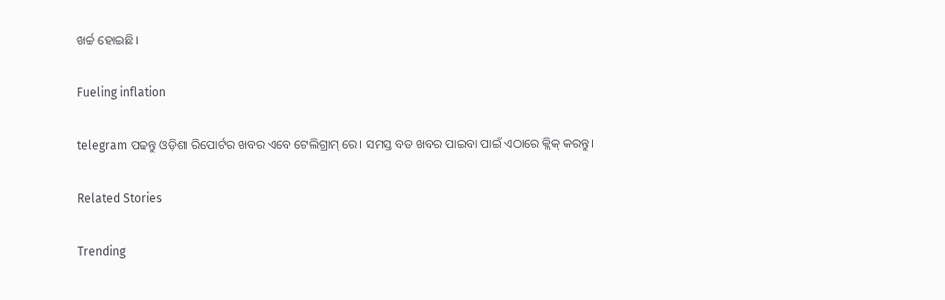ଖର୍ଚ୍ଚ ହୋଇଛି।

Fueling inflation

telegram ପଢନ୍ତୁ ଓଡ଼ିଶା ରିପୋର୍ଟର ଖବର ଏବେ ଟେଲିଗ୍ରାମ୍ ରେ। ସମସ୍ତ ବଡ ଖବର ପାଇବା ପାଇଁ ଏଠାରେ କ୍ଲିକ୍ କରନ୍ତୁ।

Related Stories

Trending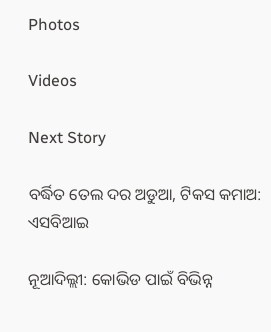Photos

Videos

Next Story

ବର୍ଦ୍ଧିତ ତେଲ ଦର ଅଡୁଆ, ଟିକସ କମାଅ: ଏସବିଆଇ

ନୂଆଦିଲ୍ଲୀ: କୋଭିଡ ପାଇଁ ବିଭିନ୍ନ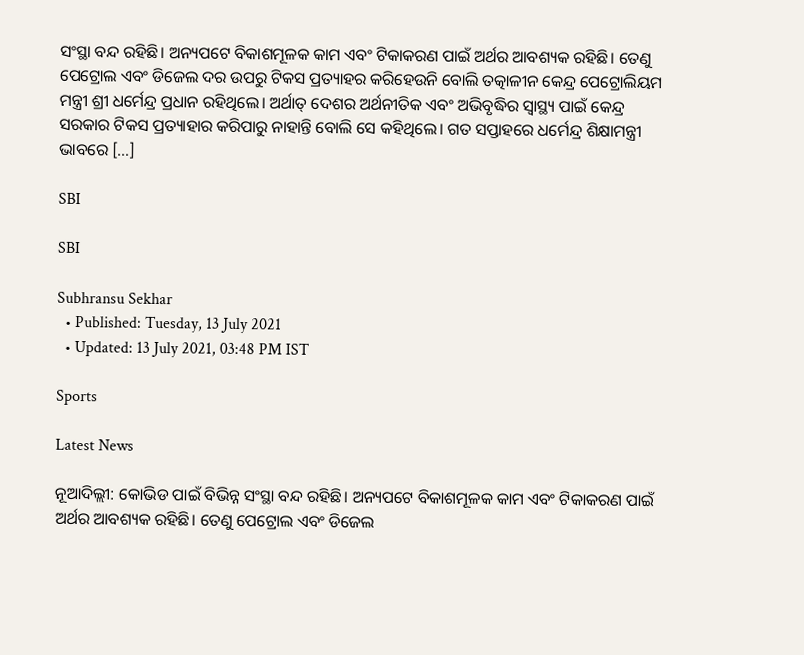ସଂସ୍ଥା ବନ୍ଦ ରହିଛି। ଅନ୍ୟପଟେ ବିକାଶମୂଳକ କାମ ଏବଂ ଟିକାକରଣ ପାଇଁ ଅର୍ଥର ଆବଶ୍ୟକ ରହିଛି। ତେଣୁ ପେଟ୍ରୋଲ ଏବଂ ଡିଜେଲ ଦର ଉପରୁ ଟିକସ ପ୍ରତ୍ୟାହର କରିହେଉନି ବୋଲି ତତ୍କାଳୀନ କେନ୍ଦ୍ର ପେଟ୍ରୋଲିୟମ ମନ୍ତ୍ରୀ ଶ୍ରୀ ଧର୍ମେନ୍ଦ୍ର ପ୍ରଧାନ ରହିଥିଲେ। ଅର୍ଥାତ୍ ଦେଶର ଅର୍ଥନୀତିକ ଏବଂ ଅଭିବୃଦ୍ଧିର ସ୍ୱାସ୍ଥ୍ୟ ପାଇଁ କେନ୍ଦ୍ର ସରକାର ଟିକସ ପ୍ରତ୍ୟାହାର କରିପାରୁ ନାହାନ୍ତି ବୋଲି ସେ କହିଥିଲେ। ଗତ ସପ୍ତାହରେ ଧର୍ମେନ୍ଦ୍ର ଶିକ୍ଷାମନ୍ତ୍ରୀ ଭାବରେ […]

SBI

SBI

Subhransu Sekhar
  • Published: Tuesday, 13 July 2021
  • Updated: 13 July 2021, 03:48 PM IST

Sports

Latest News

ନୂଆଦିଲ୍ଲୀ: କୋଭିଡ ପାଇଁ ବିଭିନ୍ନ ସଂସ୍ଥା ବନ୍ଦ ରହିଛି। ଅନ୍ୟପଟେ ବିକାଶମୂଳକ କାମ ଏବଂ ଟିକାକରଣ ପାଇଁ ଅର୍ଥର ଆବଶ୍ୟକ ରହିଛି। ତେଣୁ ପେଟ୍ରୋଲ ଏବଂ ଡିଜେଲ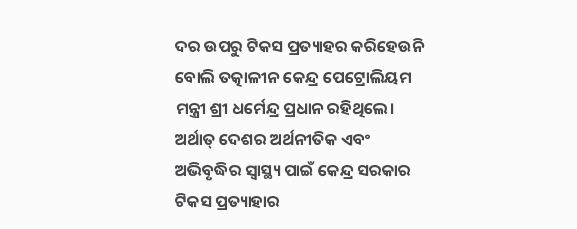ଦର ଉପରୁ ଟିକସ ପ୍ରତ୍ୟାହର କରିହେଉନି ବୋଲି ତତ୍କାଳୀନ କେନ୍ଦ୍ର ପେଟ୍ରୋଲିୟମ ମନ୍ତ୍ରୀ ଶ୍ରୀ ଧର୍ମେନ୍ଦ୍ର ପ୍ରଧାନ ରହିଥିଲେ। ଅର୍ଥାତ୍ ଦେଶର ଅର୍ଥନୀତିକ ଏବଂ ଅଭିବୃଦ୍ଧିର ସ୍ୱାସ୍ଥ୍ୟ ପାଇଁ କେନ୍ଦ୍ର ସରକାର ଟିକସ ପ୍ରତ୍ୟାହାର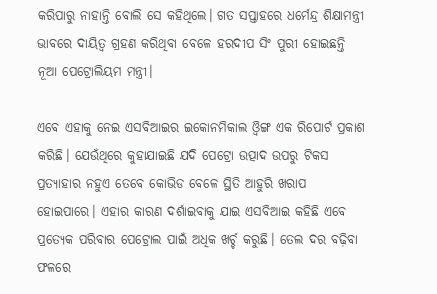କରିପାରୁ ନାହାନ୍ତି ବୋଲି ସେ କହିଥିଲେ। ଗତ ସପ୍ତାହରେ ଧର୍ମେନ୍ଦ୍ର ଶିକ୍ଷାମନ୍ତ୍ରୀ ଭାବରେ ଦାୟିତ୍ୱ ଗ୍ରହଣ କରିଥିବା ବେଳେ ହରଦୀପ ସିଂ ପୁରୀ ହୋଇଛନ୍ତି ନୂଆ ପେଟ୍ରୋଲିୟମ ମନ୍ତ୍ରୀ।

ଏବେ ଏହାକୁ ନେଇ ଏସବିଆଇର ଇକୋନମିକାଲ ଓ୍ୱିଙ୍ଗ ଏକ ରିପୋର୍ଟ ପ୍ରକାଶ କରିଛି। ଯେଉଁଥିରେ କୁହାଯାଇଛି ଯଦି ପେଟ୍ରୋ ଉତ୍ପାଦ ଉପରୁ ଟିକସ ପ୍ରତ୍ୟାହାର ନହୁଏ ତେବେ କୋଭିଡ ବେଳେ ସ୍ଥିତି ଆହୁରି ଖରାପ ହୋଇପାରେ। ଏହାର କାରଣ ଦର୍ଶାଇବାକୁ ଯାଇ ଏସବିଆଇ କହିଛି ଏବେ ପ୍ରତ୍ୟେକ ପରିବାର ପେଟ୍ରୋଲ ପାଇଁ ଅଧିକ ଖର୍ଚ୍ଚ କରୁଛି। ତେଲ ଦର ବଢ଼ିବା ଫଳରେ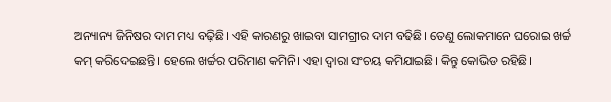ଅନ୍ୟାନ୍ୟ ଜିନିଷର ଦାମ ମଧ୍ୟ ବଢ଼ିଛି। ଏହି କାରଣରୁ ଖାଇବା ସାମଗ୍ରୀର ଦାମ ବଢିଛି। ତେଣୁ ଲୋକମାନେ ଘରୋଇ ଖର୍ଚ୍ଚ କମ୍ କରିଦେଇଛନ୍ତି। ହେଲେ ଖର୍ଚ୍ଚର ପରିମାଣ କମିନି। ଏହା ଦ୍ୱାରା ସଂଚୟ କମିଯାଇଛି। କିନ୍ତୁ କୋଭିଡ ରହିଛି।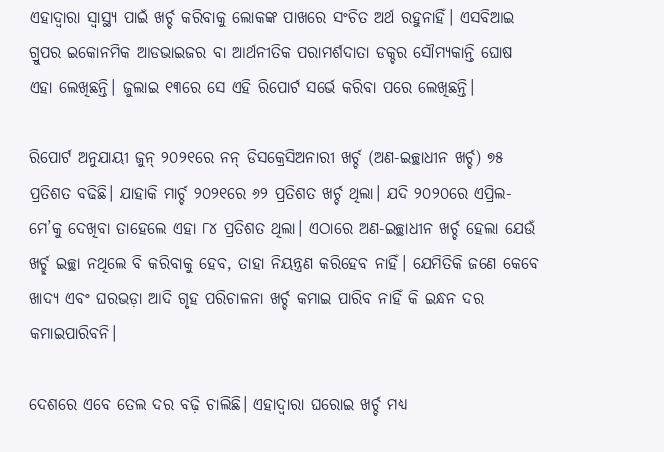ଏହାଦ୍ୱାରା ସ୍ୱାସ୍ଥ୍ୟ ପାଇଁ ଖର୍ଚ୍ଚ କରିବାକୁ ଲୋକଙ୍କ ପାଖରେ ସଂଚିତ ଅର୍ଥ ରହୁନାହିଁ। ଏସବିଆଇ ଗ୍ରୁପର ଇକୋନମିକ ଆଡଭାଇଜର ବା ଆର୍ଥନୀତିକ ପରାମର୍ଶଦାତା ଡକ୍ଚର ସୌମ୍ୟକାନ୍ତି ଘୋଷ ଏହା ଲେଖିଛନ୍ତି। ଜୁଲାଇ ୧୩ରେ ସେ ଏହି ରିପୋର୍ଟ ସର୍ଭେ କରିବା ପରେ ଲେଖିଛନ୍ତି।

ରିପୋର୍ଟ ଅନୁଯାୟୀ ଜୁନ୍ ୨୦୨୧ରେ ନନ୍ ଡିସକ୍ରେସିଅନାରୀ ଖର୍ଚ୍ଚ (ଅଣ-ଇଚ୍ଛାଧୀନ ଖର୍ଚ୍ଚ) ୭୫ ପ୍ରତିଶତ ବଢିଛି। ଯାହାକି ମାର୍ଚ୍ଚ ୨୦୨୧ରେ ୬୨ ପ୍ରତିଶତ ଖର୍ଚ୍ଚ ଥିଲା। ଯଦି ୨୦୨୦ରେ ଏପ୍ରିଲ-ମେ’କୁ ଦେଖିବା ତାହେଲେ ଏହା ୮୪ ପ୍ରତିଶତ ଥିଲା। ଏଠାରେ ଅଣ-ଇଚ୍ଛାଧୀନ ଖର୍ଚ୍ଚ ହେଲା ଯେଉଁ ଖର୍ଚ୍ଛ ଇଚ୍ଛା ନଥିଲେ ବି କରିବାକୁ ହେବ, ତାହା ନିୟନ୍ତ୍ରଣ କରିହେବ ନାହିଁ। ଯେମିତିକି ଜଣେ କେବେ ଖାଦ୍ୟ ଏବଂ ଘରଭଡ଼ା ଆଦି ଗୃହ ପରିଚାଳନା ଖର୍ଚ୍ଚ କମାଇ ପାରିବ ନାହିଁ କି ଇନ୍ଧନ ଦର କମାଇପାରିବନି।

ଦେଶରେ ଏବେ ତେଲ ଦର ବଢ଼ି ଚାଲିଛି। ଏହାଦ୍ୱାରା ଘରୋଇ ଖର୍ଚ୍ଚ ମଧ୍ୟ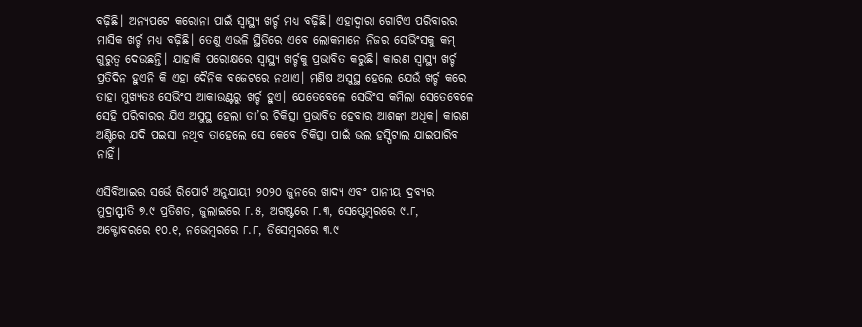ବଢ଼ିଛି। ଅନ୍ୟପଟେ କରୋନା ପାଇଁ ସ୍ୱାସ୍ଥ୍ୟ ଖର୍ଚ୍ଚ ମଧ୍ୟ ବଢ଼ିଛି। ଏହାଦ୍ୱାରା ଗୋଟିଏ ପରିବାରର ମାସିକ ଖର୍ଚ୍ଚ ମଧ୍ୟ ବଢ଼ିଛି। ତେଣୁ ଏଭଳି ସ୍ଥିତିରେ ଏବେ ଲୋକମାନେ ନିଜର ସେଭିଂସକୁ କମ୍ ଗୁରୁତ୍ୱ ଦେଉଛନ୍ତି। ଯାହାକି ପରୋକ୍ଷରେ ସ୍ୱାସ୍ଥ୍ୟ ଖର୍ଚ୍ଚକୁ ପ୍ରଭାବିତ କରୁଛି। କାରଣ ସ୍ୱାସ୍ଥ୍ୟ ଖର୍ଚ୍ଚ ପ୍ରତିଦିନ ହୁଏନି କି ଏହା ଦୈନିକ ବଜେଟରେ ନଥାଏ। ମଣିଷ ଅସୁସ୍ଥ ହେଲେ ଯେଉଁ ଖର୍ଚ୍ଚ କରେ ତାହା ମୁଖ୍ୟତଃ ସେଭିଂସ ଆକାଉଣ୍ଟରୁ ଖର୍ଚ୍ଚ ହୁଏ। ଯେତେବେଳେ ସେଭିଂସ କମିଲା ସେତେବେଳେ ସେହି ପରିବାରର ଯିଏ ଅସୁସ୍ଥ ହେଲା ତା’ର ଚିକିତ୍ସା ପ୍ରଭାବିତ ହେବାର ଆଶଙ୍କା ଅଧିକ। କାରଣ ଅଣ୍ଟିରେ ଯଦି ପଇସା ନଥିବ ତାହେଲେ ସେ କେବେ ଚିକିତ୍ସା ପାଇଁ ଭଲ ହସ୍ପିଟାଲ ଯାଇପାରିବ ନାହିଁ।

ଏସିବିଆଇର ସର୍ଭେ ରିପୋର୍ଟ ଅନୁଯାୟୀ ୨୦୨୦ ଜୁନରେ ଖାଦ୍ୟ ଏବଂ ପାନୀୟ ଦ୍ରବ୍ୟର ମୁଦ୍ରାସ୍ଫୀତି ୭.୯ ପ୍ରତିଶତ, ଜୁଲାଇରେ ୮.୫, ଅଗଷ୍ଟରେ ୮.୩, ସେପ୍ଟେମ୍ୱରରେ ୯.୮, ଅକ୍ଟୋବରରେ ୧୦.୧, ନଭେମ୍ୱରରେ ୮.୮, ଡିସେମ୍ୱରରେ ୩.୯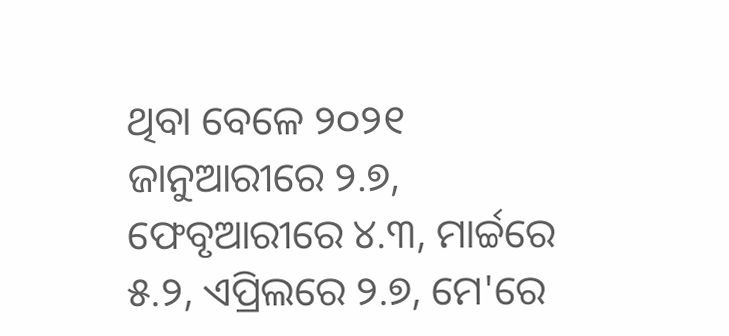ଥିବା ବେଳେ ୨୦୨୧ ଜାନୁଆରୀରେ ୨.୭, ଫେବୃଆରୀରେ ୪.୩, ମାର୍ଚ୍ଚରେ ୫.୨, ଏପ୍ରିଲରେ ୨.୭, ମେ'ରେ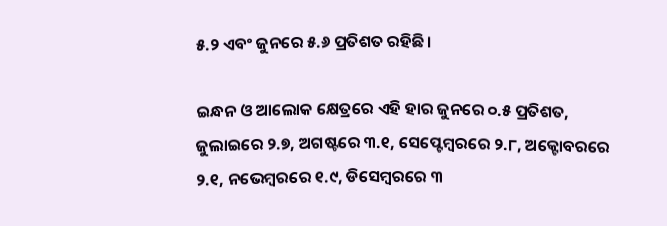୫.୨ ଏବଂ ଜୁନରେ ୫.୬ ପ୍ରତିଶତ ରହିଛି।

ଇନ୍ଧନ ଓ ଆଲୋକ କ୍ଷେତ୍ରରେ ଏହି ହାର ଜୁନରେ ୦.୫ ପ୍ରତିଶତ, ଜୁଲାଇରେ ୨.୭, ଅଗଷ୍ଟରେ ୩.୧, ସେପ୍ଟେମ୍ୱରରେ ୨.୮, ଅକ୍ଟୋବରରେ ୨.୧, ନଭେମ୍ୱରରେ ୧.୯, ଡିସେମ୍ୱରରେ ୩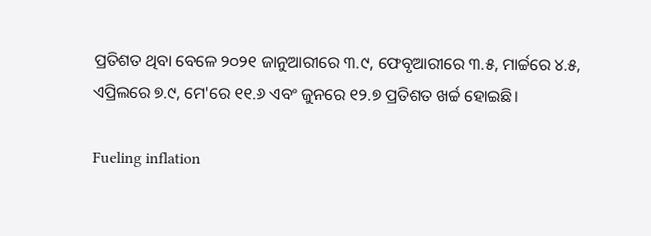ପ୍ରତିଶତ ଥିବା ବେଳେ ୨୦୨୧ ଜାନୁଆରୀରେ ୩.୯, ଫେବୃଆରୀରେ ୩.୫, ମାର୍ଚ୍ଚରେ ୪.୫, ଏପ୍ରିଲରେ ୭.୯, ମେ'ରେ ୧୧.୬ ଏବଂ ଜୁନରେ ୧୨.୭ ପ୍ରତିଶତ ଖର୍ଚ୍ଚ ହୋଇଛି।

Fueling inflation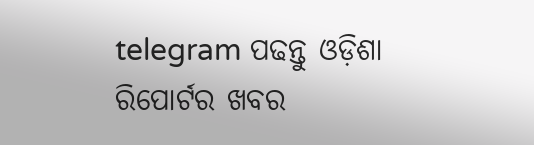telegram ପଢନ୍ତୁ ଓଡ଼ିଶା ରିପୋର୍ଟର ଖବର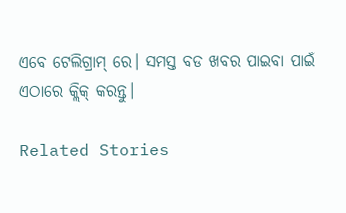ଏବେ ଟେଲିଗ୍ରାମ୍ ରେ। ସମସ୍ତ ବଡ ଖବର ପାଇବା ପାଇଁ ଏଠାରେ କ୍ଲିକ୍ କରନ୍ତୁ।

Related Stories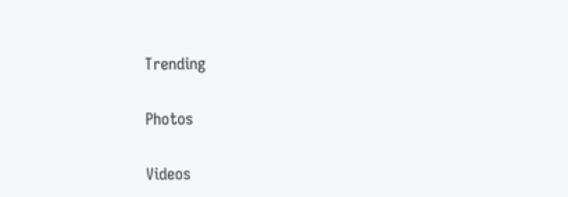Trending

Photos

Videos